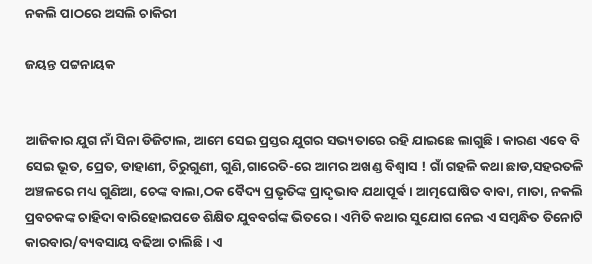ନକଲି ପାଠରେ ଅସଲି ଚାକିରୀ

ଜୟନ୍ତ ପଟ୍ଟନାୟକ


ଆଜିକାର ଯୁଗ ନାଁ ସିନା ଡିଜିଟାଲ, ଆମେ ସେଇ ପ୍ରସ୍ତର ଯୁଗର ସଭ୍ୟତାରେ ରହି ଯାଇଛେ ଲାଗୁଛି । କାରଣ ଏବେ ବି ସେଇ ଭୂତ, ପ୍ରେତ, ଡାହାଣୀ, ଚିରୁଗୁଣୀ, ଗୁଣି,ଗାରେତି-ରେ ଆମର ଅଖଣ୍ଡ ବିଶ୍ଵାସ ! ଗାଁ ଗହଳି କଥା ଛାଡ,ସହରତଳି ଅଞ୍ଚଳରେ ମଧ୍ୟ ଗୁଣିଆ, ଚେଙ୍କ ବାଲା,ଠକ ବୈଦ୍ୟ ପ୍ରଭୃତିଙ୍କ ପ୍ରାଦୃଭାବ ଯଥାପୂର୍ଵ । ଆତ୍ମଘୋଷିତ ବାବା, ମାତା, ନକଲି ପ୍ରବଚକଙ୍କ ଚାହିଦା ବାରିହୋଇପଡେ ଶିକ୍ଷିତ ଯୁବବର୍ଗଙ୍କ ଭିତରେ । ଏମିତି କଥାର ସୁଯୋଗ ନେଇ ଏ ସମ୍ବନ୍ଧିତ ତିନୋଟି କାରବାର/ବ୍ୟବସାୟ ବଢିଆ ଚାଲିଛି । ଏ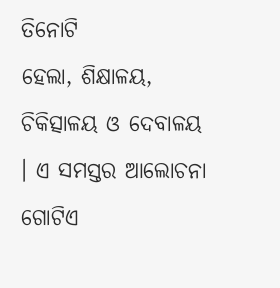ତିନୋଟି
ହେଲା, ଶିକ୍ଷାଳୟ, ଚିକିତ୍ସାଳୟ ଓ ଦେବାଳୟ । ଏ ସମସ୍ତର ଆଲୋଚନା ଗୋଟିଏ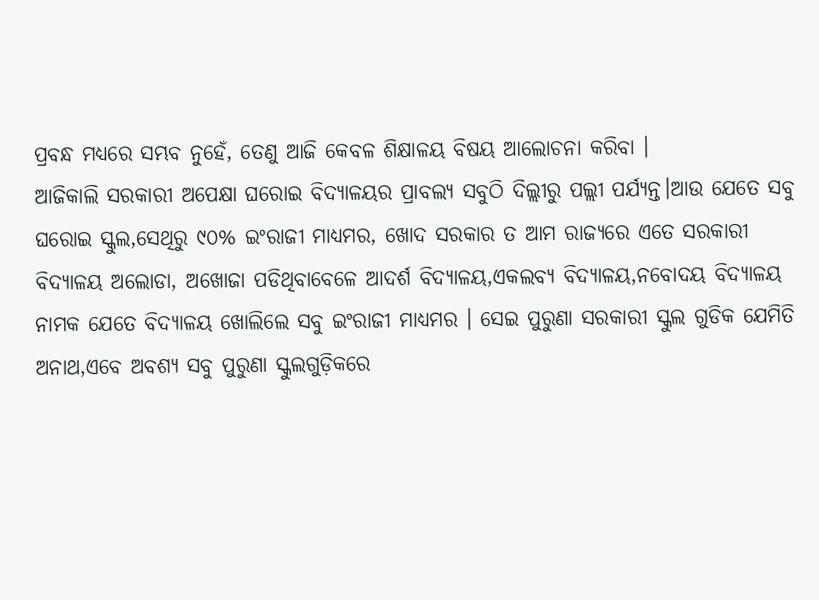ପ୍ରବନ୍ଧ ମଧ୍ୟରେ ସମ୍ଭବ ନୁହେଁ, ତେଣୁ ଆଜି କେବଳ ଶିକ୍ଷାଳୟ ବିଷୟ ଆଲୋଚନା କରିବା ।
ଆଜିକାଲି ସରକାରୀ ଅପେକ୍ଷା ଘରୋଇ ବିଦ୍ୟାଳୟର ପ୍ରାବଲ୍ୟ ସବୁଠି ଦିଲ୍ଲୀରୁ ପଲ୍ଲୀ ପର୍ଯ୍ୟନ୍ତ।ଆଉ ଯେତେ ସବୁ ଘରୋଇ ସ୍କୁଲ,ସେଥିରୁ ୯୦% ଇଂରାଜୀ ମାଧ୍ୟମର, ଖୋଦ ସରକାର ତ ଆମ ରାଜ୍ୟରେ ଏତେ ସରକାରୀ ବିଦ୍ୟାଳୟ ଅଲୋଡା, ଅଖୋଜା ପଡିଥିବାବେଳେ ଆଦର୍ଶ ବିଦ୍ୟାଳୟ,ଏକଲବ୍ୟ ବିଦ୍ୟାଳୟ,ନବୋଦୟ ବିଦ୍ୟାଳୟ ନାମକ ଯେତେ ବିଦ୍ୟାଳୟ ଖୋଲିଲେ ସବୁ ଇଂରାଜୀ ମାଧ୍ୟମର । ସେଇ ପୁରୁଣା ସରକାରୀ ସ୍କୁଲ ଗୁଡିକ ଯେମିତି ଅନାଥ,ଏବେ ଅବଶ୍ୟ ସବୁ ପୁରୁଣା ସ୍କୁଲଗୁଡ଼ିକରେ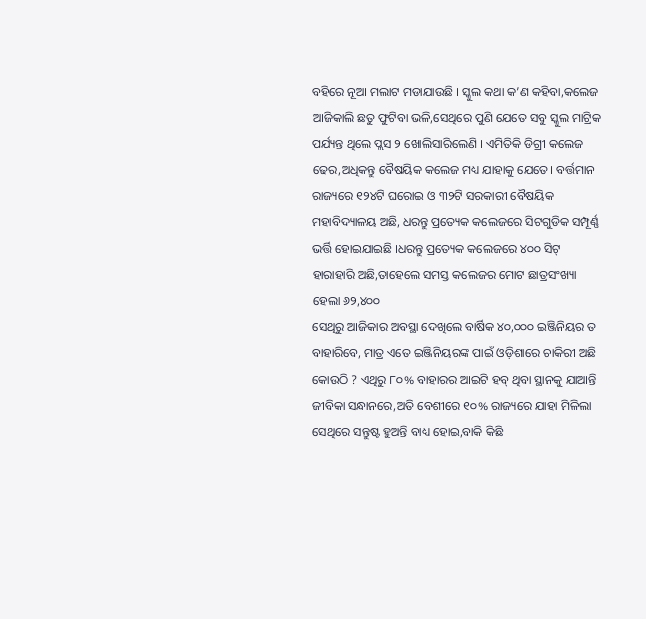ବହିରେ ନୂଆ ମଲାଟ ମଡାଯାଉଛି । ସ୍କୁଲ କଥା କ’ଣ କହିବା,କଲେଜ ଆଜିକାଲି ଛତୁ ଫୁଟିବା ଭଳି,ସେଥିରେ ପୁଣି ଯେତେ ସବୁ ସ୍କୁଲ ମାଟ୍ରିକ ପର୍ଯ୍ୟନ୍ତ ଥିଲେ ପ୍ଲସ ୨ ଖୋଲିସାରିଲେଣି । ଏମିତିକି ଡିଗ୍ରୀ କଲେଜ ଢେର,ଅଧିକନ୍ତୁ ବୈଷୟିକ କଲେଜ ମଧ୍ୟ ଯାହାକୁ ଯେତେ। ବର୍ତ୍ତମାନ ରାଜ୍ୟରେ ୧୨୪ଟି ଘରୋଇ ଓ ୩୨ଟି ସରକାରୀ ବୈଷୟିକ ମହାବିଦ୍ୟାଳୟ ଅଛି, ଧରନ୍ତୁ ପ୍ରତ୍ୟେକ କଲେଜରେ ସିଟଗୁଡିକ ସମ୍ପୂର୍ଣ୍ଣ ଭର୍ତ୍ତି ହୋଇଯାଇଛି ।ଧରନ୍ତୁ ପ୍ରତ୍ୟେକ କଲେଜରେ ୪୦୦ ସିଟ୍ ହାରାହାରି ଅଛି,ତାହେଲେ ସମସ୍ତ କଲେଜର ମୋଟ ଛାତ୍ରସଂଖ୍ୟା ହେଲା ୬୨,୪୦୦
ସେଥିରୁ ଆଜିକାର ଅବସ୍ଥା ଦେଖିଲେ ବାର୍ଷିକ ୪୦,୦୦୦ ଇଞ୍ଜିନିୟର ତ ବାହାରିବେ, ମାତ୍ର ଏତେ ଇଞ୍ଜିନିୟରଙ୍କ ପାଇଁ ଓଡ଼ିଶାରେ ଚାକିରୀ ଅଛି କୋଉଠି ? ଏଥିରୁ ୮୦% ବାହାରର ଆଇଟି ହବ୍ ଥିବା ସ୍ଥାନକୁ ଯାଆନ୍ତି ଜୀବିକା ସନ୍ଧାନରେ,ଅତି ବେଶୀରେ ୧୦% ରାଜ୍ୟରେ ଯାହା ମିଳିଲା ସେଥିରେ ସନ୍ତୁଷ୍ଟ ହୁଅନ୍ତି ବାଧ୍ୟ ହୋଇ,ବାକି କିଛି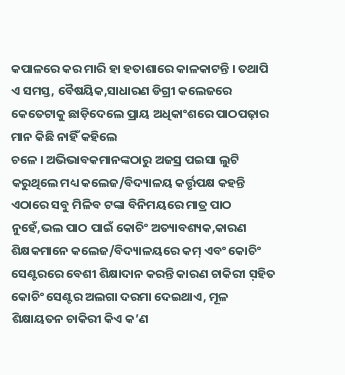କପାଳରେ କର ମାରି ହା ହତାଶାରେ କାଳକାଟନ୍ତି । ତଥାପି ଏ ସମସ୍ତ, ବୈଷୟିକ,ସାଧାରଣ ଡିଗ୍ରୀ କଲେଜରେ କେତେଟାକୁ ଛାଡ଼ିଦେଲେ ପ୍ରାୟ ଅଧିକାଂଶରେ ପାଠପଢ଼ାର ମାନ କିଛି ନାହିଁ କହିଲେ
ଚଳେ । ଅଭିଭାବକମାନଙ୍କଠାରୁ ଅଜସ୍ର ପଇସା ଲୁଟି କରୁଥିଲେ ମଧ୍ୟ କଲେଜ/ବିଦ୍ୟାଳୟ କର୍ତ୍ତୃପକ୍ଷ କହନ୍ତି ଏଠାରେ ସବୁ ମିଳିବ ଟଙ୍କା ବିନିମୟରେ ମାତ୍ର ପାଠ ନୁହେଁ,ଭଲ ପାଠ ପାଇଁ କୋଚିଂ ଅତ୍ୟାବଶ୍ୟକ,କାରଣ ଶିକ୍ଷକମାନେ କଲେଜ/ବିଦ୍ୟାଳୟରେ କମ୍ ଏବଂ କୋଚିଂ ସେଣ୍ଟରରେ ବେଶୀ ଶିକ୍ଷାଦାନ କରନ୍ତି କାରଣ ଚାକିରୀ ସ଼ହିତ କୋଚିଂ ସେଣ୍ଟର ଅଲଗା ଦରମା ଦେଇଥାଏ, ମୂଳ ଶିକ୍ଷାୟତନ ଚାକିରୀ କିଏ କ’ଣ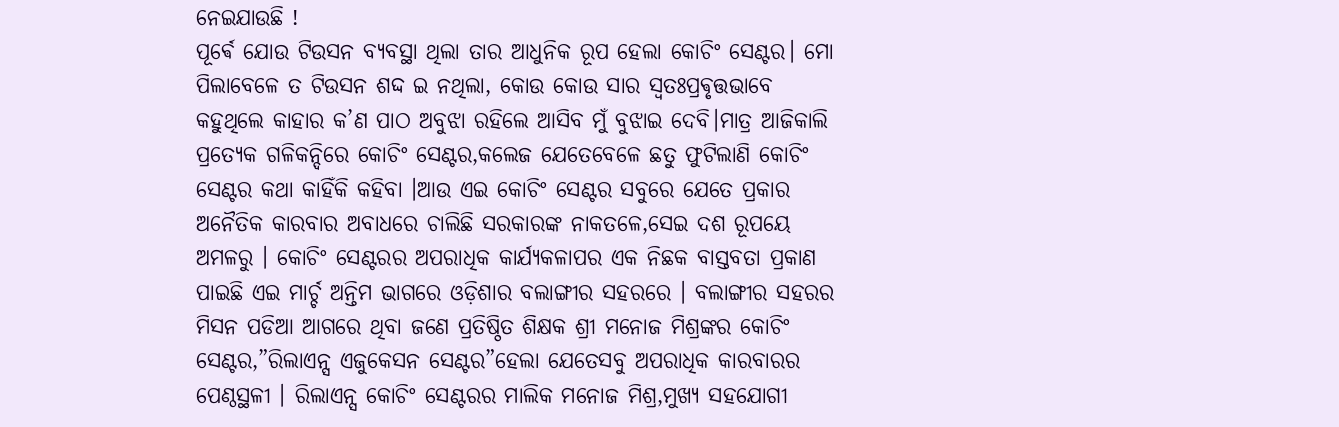ନେଇଯାଉଛି !
ପୂର୍ଵେ ଯୋଉ ଟିଉସନ ବ୍ୟବସ୍ଥା ଥିଲା ତାର ଆଧୁନିକ ରୂପ ହେଲା କୋଚିଂ ସେଣ୍ଟର। ମୋ ପିଲାବେଳେ ତ ଟିଉସନ ଶଦ୍ଦ ଇ ନଥିଲା, କୋଉ କୋଉ ସାର ସ୍ବତଃପ୍ରଵୃତ୍ତଭାବେ କହୁଥିଲେ କାହାର କ’ଣ ପାଠ ଅବୁଝା ରହିଲେ ଆସିବ ମୁଁ ବୁଝାଇ ଦେବି।ମାତ୍ର ଆଜିକାଲି
ପ୍ରତ୍ୟେକ ଗଳିକନ୍ଦିରେ କୋଚିଂ ସେଣ୍ଟର,କଲେଜ ଯେତେବେଳେ ଛତୁ ଫୁଟିଲାଣି କୋଚିଂ ସେଣ୍ଟର କଥା କାହିଁକି କହିବା ।ଆଉ ଏଇ କୋଚିଂ ସେଣ୍ଟର ସବୁରେ ଯେତେ ପ୍ରକାର ଅନୈତିକ କାରବାର ଅବାଧରେ ଚାଲିଛି ସରକାରଙ୍କ ନାକତଳେ,ସେଇ ଦଶ ରୂପୟେ ଅମଳରୁ । କୋଚିଂ ସେଣ୍ଟରର ଅପରାଧିକ କାର୍ଯ୍ୟକଳାପର ଏକ ନିଛକ ବାସ୍ତବତା ପ୍ରକାଣ ପାଇଛି ଏଇ ମାର୍ଚ୍ଚ ଅନ୍ତିମ ଭାଗରେ ଓଡ଼ିଶାର ବଲାଙ୍ଗୀର ସହରରେ । ବଲାଙ୍ଗୀର ସହରର ମିସନ ପଡିଆ ଆଗରେ ଥିବା ଜଣେ ପ୍ରତିଷ୍ଠିତ ଶିକ୍ଷକ ଶ୍ରୀ ମନୋଜ ମିଶ୍ରଙ୍କର କୋଚିଂ ସେଣ୍ଟର,”ରିଲାଏନ୍ସ ଏଜୁକେସନ ସେଣ୍ଟର”ହେଲା ଯେତେସବୁ ଅପରାଧିକ କାରବାରର ପେଣ୍ଠସ୍ଥଳୀ । ରିଲାଏନ୍ସ କୋଚିଂ ସେଣ୍ଟରର ମାଲିକ ମନୋଜ ମିଶ୍ର,ମୁଖ୍ୟ ସହଯୋଗୀ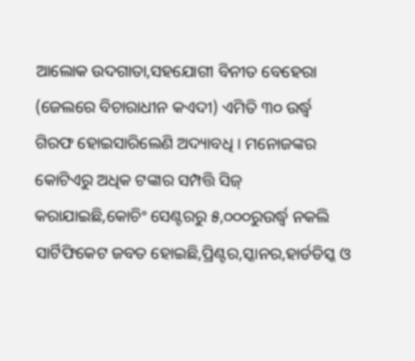ଆଲୋକ ଉଦଗାତା,ସହଯୋଗୀ ବିନୀତ ବେହେରା (ଜେଲରେ ବିଚାରାଧୀନ କଏଦୀ) ଏମିତି ୩୦ ଉର୍ଦ୍ଧ୍ବ ଗିରଫ ହୋଇସାରିଲେଣି ଅଦ୍ୟାବଧି । ମନୋଜଙ୍କର କୋଟିଏରୁ ଅଧିକ ଟଙ୍କାର ସମ୍ପତ୍ତି ସିଜ୍ କରାଯାଇଛି,କୋଚିଂ ସେଣ୍ଟରରୁ ୫,୦୦୦ରୁଉର୍ଦ୍ଧ୍ବ ନକଲି ସାର୍ଟିଫିକେଟ ଜବତ ହୋଇଛି,ପ୍ରିଣ୍ଟର,ସ୍କାନର,ହାର୍ଡଡିସ୍କ ଓ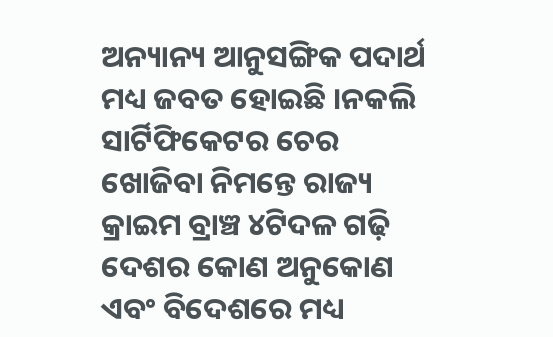ଅନ୍ୟାନ୍ୟ ଆନୁସଙ୍ଗିକ ପଦାର୍ଥ ମଧ୍ୟ ଜବତ ହୋଇଛି ।ନକଲି ସାର୍ଟିଫିକେଟର ଚେର ଖୋଜିବା ନିମନ୍ତେ ରାଜ୍ୟ କ୍ରାଇମ ବ୍ରାଞ୍ଚ ୪ଟିଦଳ ଗଢ଼ି ଦେଶର କୋଣ ଅନୁକୋଣ ଏବଂ ବିଦେଶରେ ମଧ୍ୟ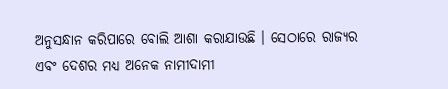ଅନୁସନ୍ଧାନ କରିପାରେ ବୋଲି ଆଶା କରାଯାଉଛି । ସେଠାରେ ରାଜ୍ୟର ଏବଂ ଦେଶର ମଧ୍ୟ ଅନେକ ନାମୀଦାମୀ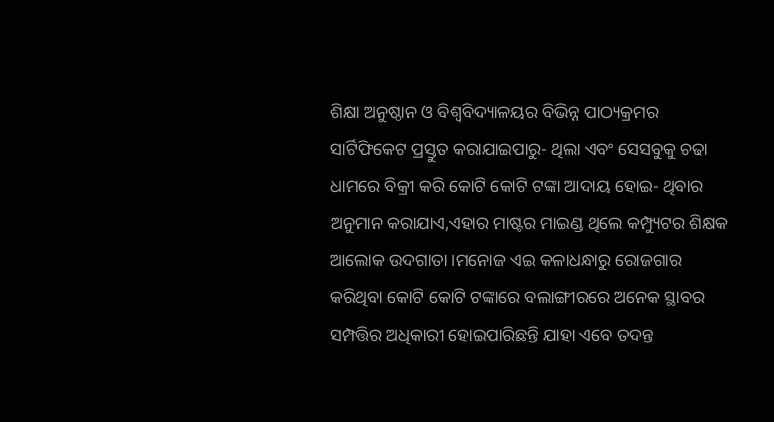ଶିକ୍ଷା ଅନୁଷ୍ଠାନ ଓ ବିଶ୍ଵବିଦ୍ୟାଳୟର ବିଭିନ୍ନ ପାଠ୍ୟକ୍ରମର ସାର୍ଟିଫିକେଟ ପ୍ରସ୍ତୁତ କରାଯାଇପାରୁ- ଥିଲା ଏବଂ ସେସବୁକୁ ଚଢା ଧାମରେ ବିକ୍ରୀ କରି କୋଟି କୋଟି ଟଙ୍କା ଆଦାୟ ହୋଇ- ଥିବାର ଅନୁମାନ କରାଯାଏ,ଏହାର ମାଷ୍ଟର ମାଇଣ୍ଡ ଥିଲେ କମ୍ପ୍ୟୁଟର ଶିକ୍ଷକ ଆଲୋକ ଉଦଗାତା ।ମନୋଜ ଏଇ କଳାଧନ୍ଧାରୁ ରୋଜଗାର କରିଥିବା କୋଟି କୋଟି ଟଙ୍କାରେ ବଲାଙ୍ଗୀରରେ ଅନେକ ସ୍ଥାବର ସମ୍ପତ୍ତିର ଅଧିକାରୀ ହୋଇପାରିଛନ୍ତି ଯାହା ଏବେ ତଦନ୍ତ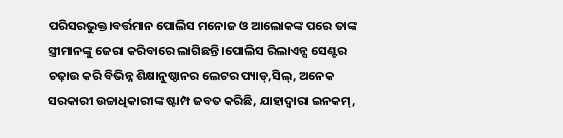ପରିସରଭୁକ୍ତ।ବର୍ତ୍ତମାନ ପୋଲିସ ମନୋଜ ଓ ଆଲୋକଙ୍କ ପରେ ତାଙ୍କ ସ୍ତ୍ରୀମାନଙ୍କୁ ଜେରା କରିବାରେ ଲାଗିଛନ୍ତି ।ପୋଲିସ ରିଲାଏନ୍ସ ସେଣ୍ଟର ଚଢ଼ାଉ କରି ବିଭିନ୍ନ ଶିକ୍ଷାନୁଷ୍ଠାନର ଲେଟର ପ୍ୟାଡ୍,ସିଲ୍, ଅନେକ ସରକାରୀ ଉଚ୍ଚାଧିକାରୀଙ୍କ ଷ୍ଟାମ୍ପ ଜବତ କରିଛି, ଯାହାଦ୍ଵାରା ଇନକମ୍,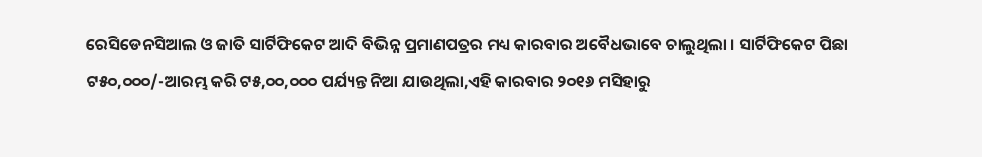ରେସିଡେନସିଆଲ ଓ ଜାତି ସାର୍ଟିଫିକେଟ ଆଦି ବିଭିନ୍ନ ପ୍ରମାଣପତ୍ରର ମଧ୍ୟ କାରବାର ଅବୈଧଭାବେ ଚାଲୁଥିଲା । ସାର୍ଟିଫିକେଟ ପିଛା ଟ୫୦,୦୦୦/-ଆରମ୍ଭ କରି ଟ୫,୦୦,୦୦୦ ପର୍ଯ୍ୟନ୍ତ ନିଆ ଯାଉଥିଲା,ଏହି କାରବାର ୨୦୧୬ ମସିହାରୁ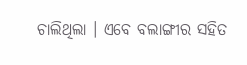ଚାଲିଥିଲା । ଏବେ ବଲାଙ୍ଗୀର ସହିତ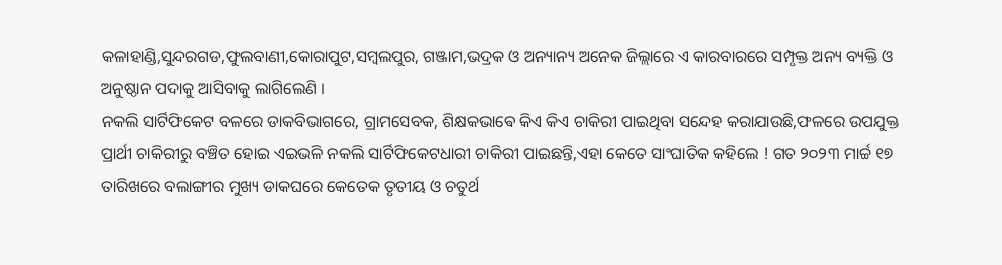କଳାହାଣ୍ଡି,ସୁନ୍ଦରଗଡ,ଫୁଲବାଣୀ,କୋରାପୁଟ,ସମ୍ବଲପୁର, ଗଞ୍ଜାମ,ଭଦ୍ରକ ଓ ଅନ୍ୟାନ୍ୟ ଅନେକ ଜିଲ୍ଲାରେ ଏ କାରବାରରେ ସମ୍ପୃକ୍ତ ଅନ୍ୟ ବ୍ୟକ୍ତି ଓ ଅନୁଷ୍ଠାନ ପଦାକୁ ଆସିବାକୁ ଲାଗିଲେଣି ।
ନକଲି ସାର୍ଟିଫିକେଟ ବଳରେ ଡାକବିଭାଗରେ, ଗ୍ରାମସେବକ, ଶିକ୍ଷକଭାଵେ କିଏ କିଏ ଚାକିରୀ ପାଇଥିବା ସନ୍ଦେହ କରାଯାଉଛି,ଫଳରେ ଉପଯୁକ୍ତ ପ୍ରାର୍ଥୀ ଚାକିରୀରୁ ବଞ୍ଚିତ ହୋଇ ଏଇଭଳି ନକଲି ସାର୍ଟିଫିକେଟଧାରୀ ଚାକିରୀ ପାଇଛନ୍ତି,ଏହା କେତେ ସାଂଘାତିକ କହିଲେ ! ଗତ ୨୦୨୩ ମାର୍ଚ୍ଚ ୧୭ ତାରିଖରେ ବଲାଙ୍ଗୀର ମୁଖ୍ୟ ଡାକଘରେ କେତେକ ତୃତୀୟ ଓ ଚତୁର୍ଥ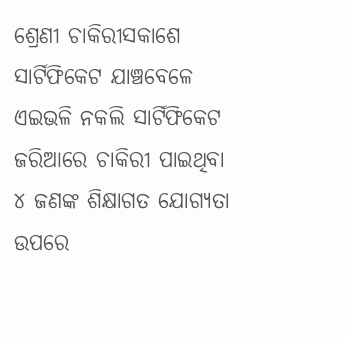ଶ୍ରେଣୀ ଚାକିରୀସକାଶେ ସାର୍ଟିଫିକେଟ ଯାଞ୍ଚବେଳେ ଏଇଭଳି ନକଲି ସାର୍ଟିଫିକେଟ ଜରିଆରେ ଚାକିରୀ ପାଇଥିବା ୪ ଜଣଙ୍କ ଶିକ୍ଷାଗତ ଯୋଗ୍ୟତା ଉପରେ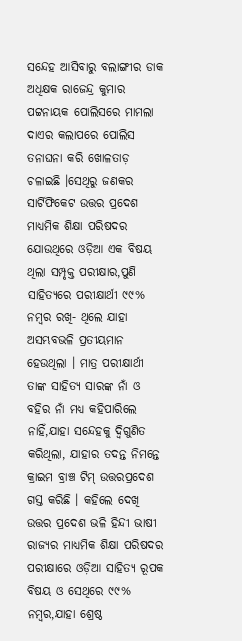ସନ୍ଦେହ ଆସିବାରୁ ବଲାଙ୍ଗୀର ଡାକ ଅଧିକ୍ଷକ ରାଜେନ୍ଦ୍ର କୁମାର ପଟ୍ଟନାୟକ ପୋଲିସରେ ମାମଲା ଦାଏର କଲାପରେ ପୋଲିସ ତନାଘନା କରି ଖୋଳତାଡ଼ ଚଳାଇଛି ।ସେଥିରୁ ଜଣକର ସାର୍ଟିଫିକେଟ ଉତ୍ତର ପ୍ରଦେଶ ମାଧ୍ୟମିକ ଶିକ୍ଷା ପରିଷଦର ଯୋଉଥିରେ ଓଡ଼ିଆ ଏକ ବିଷୟ ଥିଲା ସମ୍ପୃକ୍ତ ପରୀକ୍ଷାର,ପୁଣି ସାହିତ୍ୟରେ ପରୀକ୍ଷାର୍ଥୀ ୯୯% ନମ୍ବର ରଖି- ଥିଲେ ଯାହା ଅସମ୍ଭବଭଳି ପ୍ରତୀୟମାନ ହେଉଥିଲା । ମାତ୍ର ପରୀକ୍ଷାର୍ଥୀ ତାଙ୍କ ସାହିତ୍ୟ ସାରଙ୍କ ନାଁ ଓ ବହିର ନାଁ ମଧ୍ୟ କହିପାରିଲେ ନାହିଁ,ଯାହା ସନ୍ଦେହକୁ ଦ୍ଵିଗୁଣିତ କରିଥିଲା, ଯାହାର ତଦନ୍ତ ନିମନ୍ତେ କ୍ରାଇମ ବ୍ରାଞ୍ଚ ଟିମ୍ ଉତ୍ତରପ୍ରଦେଶ ଗସ୍ତ କରିଛି । କହିଲେ ଦେଖି ଉତ୍ତର ପ୍ରଦେଶ ଭଳି ହିନ୍ଦୀ ଭାଷୀ ରାଜ୍ୟର ମାଧ୍ୟମିକ ଶିକ୍ଷା ପରିଷଦର ପରୀକ୍ଷାରେ ଓଡ଼ିଆ ସାହିତ୍ୟ ରୂପକ ବିଷୟ ଓ ସେଥିରେ ୯୯% ନମ୍ବର,ଯାହା ଶ୍ରେଷ୍ଠ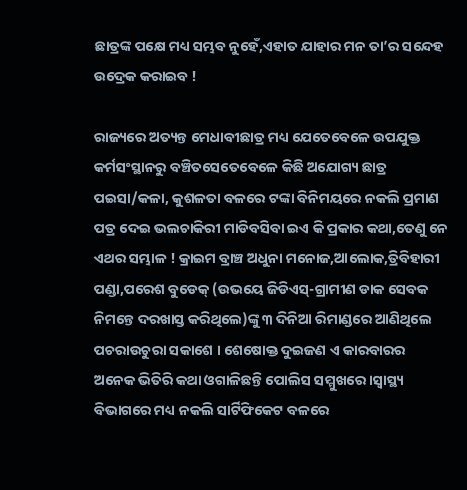ଛାତ୍ରଙ୍କ ପକ୍ଷେ ମଧ୍ୟ ସମ୍ଭବ ନୁହେଁ,ଏହାତ ଯାହାର ମନ ତା’ର ସନ୍ଦେହ ଉଦ୍ରେକ କରାଇବ !

ରାଜ୍ୟରେ ଅତ୍ୟନ୍ତ ମେଧାବୀଛାତ୍ର ମଧ୍ୟ ଯେତେବେଳେ ଉପଯୁକ୍ତ କର୍ମସଂସ୍ଥାନରୁ ବଞ୍ଚିତସେତେବେଳେ କିଛି ଅଯୋଗ୍ୟ ଛାତ୍ର ପଇସା/କଳା, କୁଶଳତା ବଳରେ ଟଙ୍କା ବିନିମୟରେ ନକଲି ପ୍ରମାଣ ପତ୍ର ଦେଇ ଭଲଚାକିରୀ ମାଡିବସିବା ଇଏ କି ପ୍ରକାର କଥା,ତେଣୁ ନେ ଏଥର ସମ୍ଭାଳ ! କ୍ରାଇମ ବ୍ରାଞ୍ଚ ଅଧୁନା ମନୋଜ,ଆଲୋକ,ତ୍ରିବିହାରୀ ପଣ୍ଡା,ପରେଶ ବୁଡେକ୍ (ଉଭୟେ ଜିଡିଏସ୍-ଗ୍ରାମୀଣ ଡାକ ସେବକ ନିମନ୍ତେ ଦରଖାସ୍ତ କରିଥିଲେ)ଙ୍କୁ ୩ ଦିନିଆ ରିମାଣ୍ଡରେ ଆଣିଥିଲେ ପଚରାଉଚୁରା ସକାଶେ । ଶେଷୋକ୍ତ ଦୁଇଜଣ ଏ କାରବାରର
ଅନେକ ଭିତିରି କଥା ଓଗାଳିଛନ୍ତି ପୋଲିସ ସମ୍ମୁଖରେ ।ସ୍ବାସ୍ଥ୍ୟ ବିଭାଗରେ ମଧ୍ୟ ନକଲି ସାର୍ଟିଫିକେଟ ବଳରେ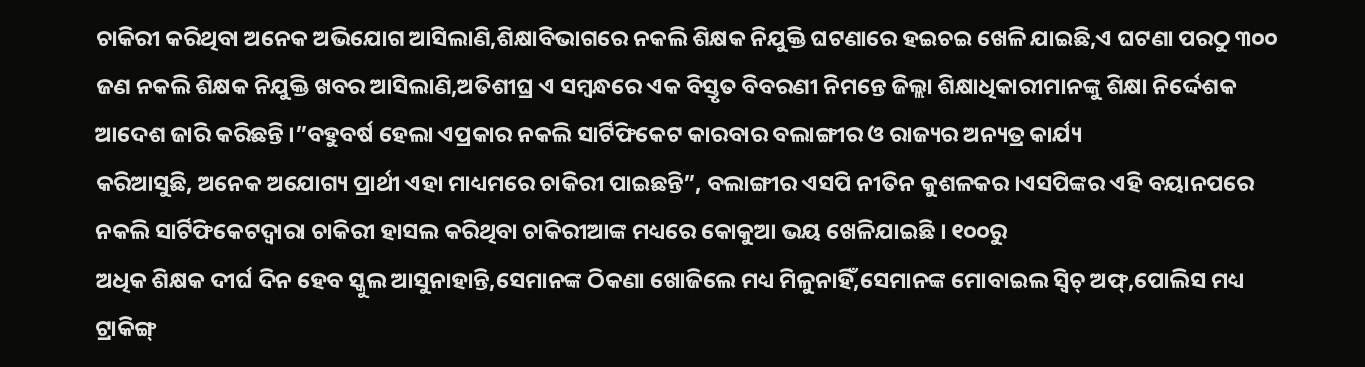ଚାକିରୀ କରିଥିବା ଅନେକ ଅଭିଯୋଗ ଆସିଲାଣି,ଶିକ୍ଷାବିଭାଗରେ ନକଲି ଶିକ୍ଷକ ନିଯୁକ୍ତି ଘଟଣାରେ ହଇଚଇ ଖେଳି ଯାଇଛି,ଏ ଘଟଣା ପରଠୁ ୩୦୦ ଜଣ ନକଲି ଶିକ୍ଷକ ନିଯୁକ୍ତି ଖବର ଆସିଲାଣି,ଅତିଶୀଘ୍ର ଏ ସମ୍ବନ୍ଧରେ ଏକ ବିସ୍ତୃତ ବିବରଣୀ ନିମନ୍ତେ ଜିଲ୍ଲା ଶିକ୍ଷାଧିକାରୀମାନଙ୍କୁ ଶିକ୍ଷା ନିର୍ଦ୍ଦେଶକ ଆଦେଶ ଜାରି କରିଛନ୍ତି ।”ବହୁବର୍ଷ ହେଲା ଏପ୍ରକାର ନକଲି ସାର୍ଟିଫିକେଟ କାରବାର ବଲାଙ୍ଗୀର ଓ ରାଜ୍ୟର ଅନ୍ୟତ୍ର କାର୍ଯ୍ୟ
କରିଆସୁଛି, ଅନେକ ଅଯୋଗ୍ୟ ପ୍ରାର୍ଥୀ ଏହା ମାଧ୍ୟମରେ ଚାକିରୀ ପାଇଛନ୍ତି”, ବଲାଙ୍ଗୀର ଏସପି ନୀତିନ କୁଶଳକର ।ଏସପିଙ୍କର ଏହି ବୟାନପରେ ନକଲି ସାର୍ଟିଫିକେଟଦ୍ଵାରା ଚାକିରୀ ହାସଲ କରିଥିବା ଚାକିରୀଆଙ୍କ ମଧ୍ୟରେ କୋକୁଆ ଭୟ ଖେଳିଯାଇଛି । ୧୦୦ରୁ
ଅଧିକ ଶିକ୍ଷକ ଦୀର୍ଘ ଦିନ ହେବ ସ୍କୁଲ ଆସୁନାହାନ୍ତି,ସେମାନଙ୍କ ଠିକଣା ଖୋଜିଲେ ମଧ୍ୟ ମିଳୁନାହିଁ,ସେମାନଙ୍କ ମୋବାଇଲ ସ୍ବିଚ୍ ଅଫ୍,ପୋଲିସ ମଧ୍ୟ ଟ୍ରାକିଙ୍ଗ୍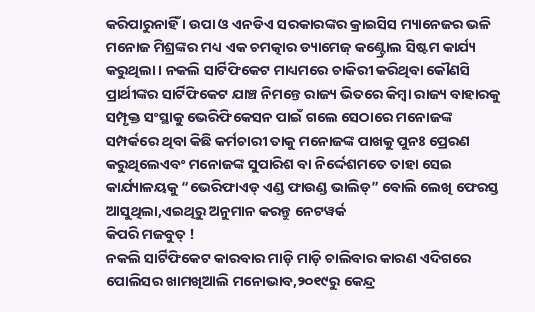କରିପାରୁନାହିଁ । ଉପା ଓ ଏନଡିଏ ସରକାରଙ୍କର କ୍ରାଇସିସ ମ୍ୟାନେଜର ଭଳି ମନୋଜ ମିଶ୍ରଙ୍କର ମଧ୍ୟ ଏକ ଚମତ୍କାର ଡ୍ୟାମେଜ୍ କଣ୍ଟ୍ରୋଲ ସିଷ୍ଟମ କାର୍ଯ୍ୟ କରୁଥିଲା । ନକଲି ସାର୍ଟିଫିକେଟ ମାଧ୍ୟମରେ ଚାକିରୀ କରିଥିବା କୌଣସି ପ୍ରାର୍ଥୀଙ୍କର ସାର୍ଟିଫିକେଟ ଯାଞ୍ଚ ନିମନ୍ତେ ରାଜ୍ୟ ଭିତରେ କିମ୍ବା ରାଜ୍ୟ ବାହାରକୁ ସମ୍ପୃକ୍ତ ସଂସ୍ଥାକୁ ଭେରିଫିକେସନ ପାଇଁ ଗଲେ ସେଠାରେ ମନୋଜଙ୍କ
ସମ୍ପର୍କରେ ଥିବା କିଛି କର୍ମଚାରୀ ତାକୁ ମନୋଜଙ୍କ ପାଖକୁ ପୁନଃ ପ୍ରେରଣ କରୁଥିଲେଏବଂ ମନୋଜଙ୍କ ସୁପାରିଶ ବା ନିର୍ଦ୍ଦେଶମତେ ତାହା ସେଇ କାର୍ଯ୍ୟାଳୟକୁ “ଭେରିଫାଏଡ୍ ଏଣ୍ଡ ଫାଉଣ୍ଡ ଭାଲିଡ୍” ବୋଲି ଲେଖି ଫେରସ୍ତ ଆସୁଥିଲା,ଏଇଥିରୁ ଅନୁମାନ କରନ୍ତୁ ନେଟୱର୍କ
କିପରି ମଜବୁତ୍ !
ନକଲି ସାର୍ଟିଫିକେଟ କାରବାର ମାଡ଼ି ମାଡ଼ି ଚାଲିବାର କାରଣ ଏଦିଗରେ ପୋଲିସର ଖାମଖିଆଲି ମନୋଭାବ,୨୦୧୯ରୁ କେନ୍ଦ୍ର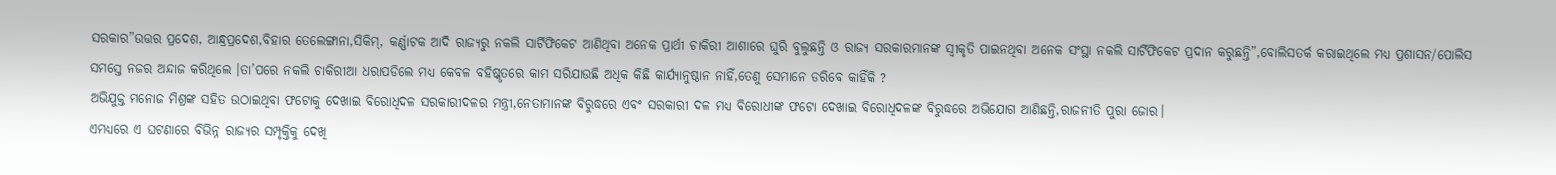ସରକାର”ଉତ୍ତର ପ୍ରଦେଶ, ଆନ୍ଧ୍ରପ୍ରଦେଶ,ବିହାର ତେଲେଙ୍ଗାନା,ସିକିମ୍, କର୍ଣ୍ଣାଟକ ଆଦି ରାଜ୍ୟରୁ ନକଲି ସାର୍ଟିଫିକେଟ ଆଣିଥିବା ଅନେକ ପ୍ରାର୍ଥୀ ଚାକିରୀ ଆଶାରେ ଘୁରି ବୁଲୁଛନ୍ତି ଓ ରାଜ୍ୟ ସରକାରମାନଙ୍କ ସ୍ବୀକୃତି ପାଇନଥିବା ଅନେକ ସଂସ୍ଥା ନକଲି ସାର୍ଟିଫିକେଟ ପ୍ରଦାନ କରୁଛନ୍ତି”,ବୋଲିସତର୍କ କରାଇଥିଲେ ମଧ୍ୟ ପ୍ରଶାସନ/ପୋଲିସ ସମସ୍ତେ ନଜର ଅନ୍ଦାଜ କରିଥିଲେ ।ତା’ପରେ ନକଲି ଚାକିରୀଆ ଧରାପଡିଲେ ମଧ୍ୟ କେବଳ ବହିଷ୍କୃତରେ କାମ ସରିଯାଉଛି ଅଧିକ କିଛି କାର୍ଯ୍ୟାନୁଷ୍ଠାନ ନାହିଁ,ତେଣୁ ସେମାନେ ଡରିବେ କାହିଁକି ?
ଅଭିଯୁକ୍ତ ମନୋଜ ମିଶ୍ରଙ୍କ ସହିତ ଉଠାଇଥିବା ଫଟୋକୁ ଦେଖାଇ ବିରୋଧିଦଳ ସରକାରୀଦଳର ମନ୍ତ୍ରୀ,ନେତାମାନଙ୍କ ବିରୁଦ୍ଧରେ ଏବଂ ସରକାରୀ ଦଳ ମଧ୍ୟ ବିରୋଧୀଙ୍କ ଫଟୋ ଦେଖାଇ ବିରୋଧିଦଳଙ୍କ ବିରୁଦ୍ଧରେ ଅଭିଯୋଗ ଆଣିଛନ୍ତି,ରାଜନୀତି ପୁରା ଜୋର।
ଏମଧ୍ୟରେ ଏ ଘଟଣାରେ ବିଭିନ୍ନ ରାଜ୍ୟର ସମ୍ପୃକ୍ତିକୁ ଦେଖି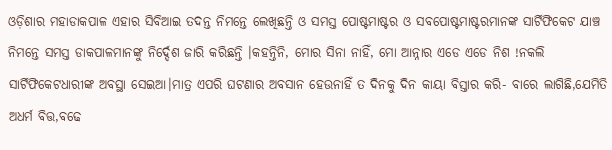ଓଡ଼ିଶାର ମହାଡାକପାଳ ଏହାର ସିବିଆଇ ତଦନ୍ତ ନିମନ୍ତେ ଲେଖିଛନ୍ତି ଓ ସମସ୍ତ ପୋଷ୍ଟମାଷ୍ଟର ଓ ସବପୋଷ୍ଟମାଷ୍ଟରମାନଙ୍କ ସାର୍ଟିଫିକେଟ ଯାଞ୍ଚ ନିମନ୍ତେ ସମସ୍ତ ଡାକପାଳମାନଙ୍କୁ ନିର୍ଦ୍ଦେଶ ଜାରି କରିଛନ୍ତି ।କହନ୍ତିନି, ମୋର ସିନା ନାହିଁ, ମୋ ଆନ୍ନାର ଏଡେ ଏଡେ ନିଶ !ନକଲି ସାର୍ଟିଫିକେଟଧାରୀଙ୍କ ଅବସ୍ଥା ସେଇଆ।ମାତ୍ର ଏପରି ଘଟଣାର ଅବସାନ ହେଉନାହିଁ ତ ଦିନକୁ ଦିନ କାୟା ବିସ୍ତାର କରି- ବାରେ ଲାଗିଛି,ଯେମିତି ଅଧର୍ମ ବିତ୍ତ,ବଢେ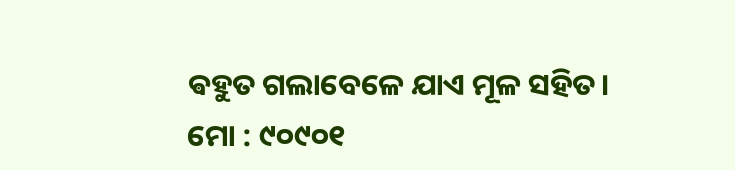ଵହୁତ ଗଲାବେଳେ ଯାଏ ମୂଳ ସହିତ।
ମୋ : ୯୦୯୦୧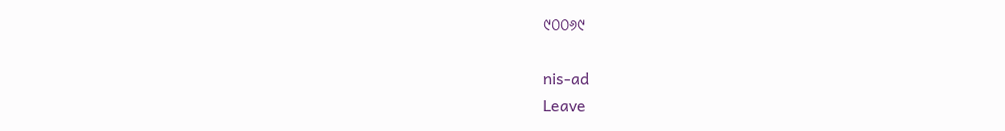୯୦୦୬୯

nis-ad
Leave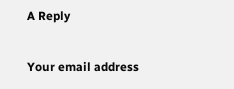A Reply

Your email address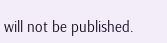will not be published.